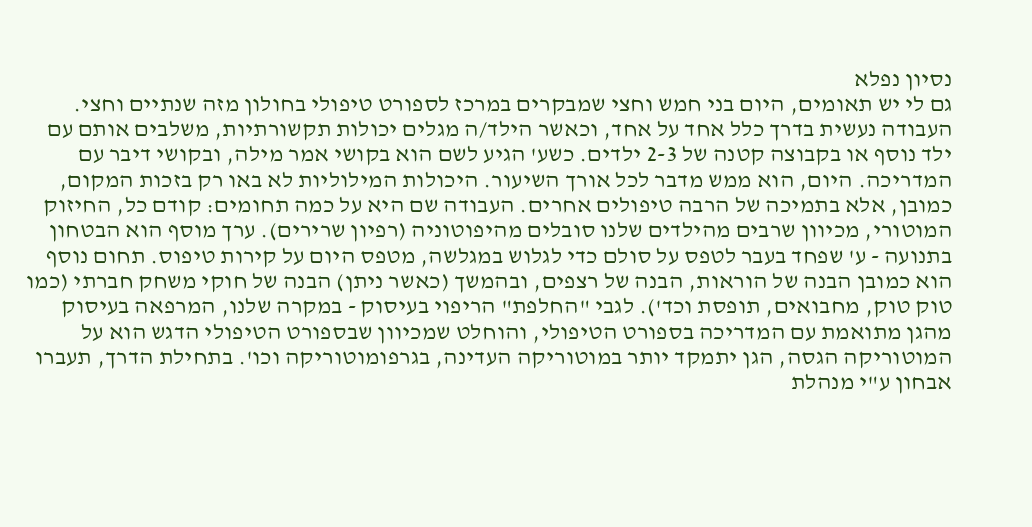נסיון נפלא
גם לי יש תאומים, היום בני חמש וחצי שמבקרים במרכז לספורט טיפולי בחולון מזה שנתיים וחצי. העבודה נעשית בדרך כלל אחד על אחד, וכאשר הילד/ה מגלים יכולות תקשורתיות, משלבים אותם עם ילד נוסף או בקבוצה קטנה של 2-3 ילדים. כשע' הגיע לשם הוא בקושי אמר מילה, ובקושי דיבר עם המדריכה. היום, הוא ממש מדבר לכל אורך השיעור. היכולות המילוליות לא באו רק בזכות המקום, כמובן, אלא בתמיכה של הרבה טיפולים אחרים. העבודה שם היא על כמה תחומים: קודם כל, החיזוק המוטורי, מכיוון שרבים מהילדים שלנו סובלים מהיפוטוניה (רפיון שרירים). ערך מוסף הוא הבטחון בתנועה - ע' שפחד בעבר לטפס על סולם כדי לגלוש במגלשה, מטפס היום על קירות טיפוס. תחום נוסף הוא כמובן הבנה של הוראות, הבנה של רצפים, ובהמשך (כאשר ניתן) הבנה של חוקי משחק חברתי (כמו טוק טוק, מחבואים, תופסת וכד'). לגבי "החלפת" הריפוי בעיסוק - במקרה שלנו, המרפאה בעיסוק מהגן מתואמת עם המדריכה בספורט הטיפולי, והוחלט שמכיוון שבספורט הטיפולי הדגש הוא על המוטוריקה הגסה, הגן יתמקד יותר במוטוריקה העדינה, בגרפומוטוריקה וכו'. בתחילת הדרך, תעברו אבחון ע"י מנהלת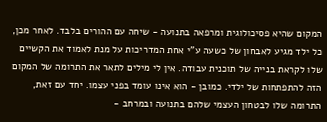המקום שהיא פסיכולוגית ומרפאה בתנועה - שיחה עם ההורים בלבד. לאחר מכן, כל ילד מגיע לאבחון של כשעה ע"י אחת המדריכות על מנת לאמוד את הקשיים שלו לקראת בנייה של תוכנית עבודה. אין לי מילים לתאר את התרומה של המקום הזה להתפתחות של ילדי. כמובן - הוא אינו עומד בפני עצמו. יחד עם זאת, התרומה שלו לבטחון העצמי שלהם בתנועה ובמרחב -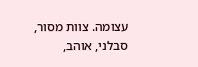עצומה. צוות מסור, סבלני, אוהב,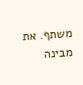משתף. את מבינה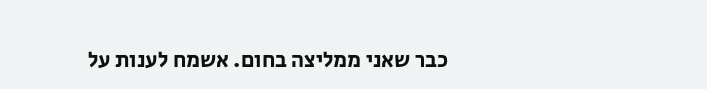כבר שאני ממליצה בחום. אשמח לענות על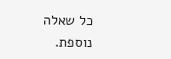כל שאלה נוספת.